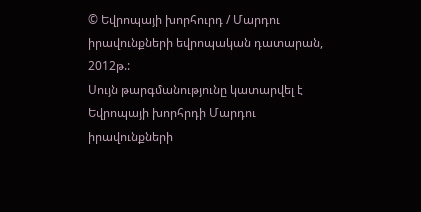© Եվրոպայի խորհուրդ / Մարդու իրավունքների եվրոպական դատարան, 2012թ.:
Սույն թարգմանությունը կատարվել է Եվրոպայի խորհրդի Մարդու իրավունքների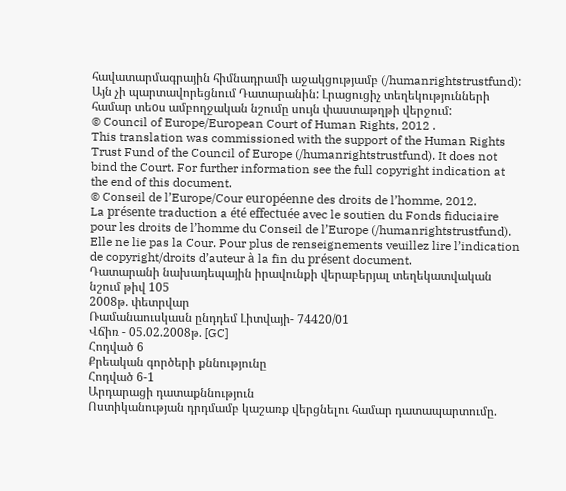հավատարմագրային հիմնադրամի աջակցությամբ (/humanrightstrustfund): Այն չի պարտավորեցնում Դատարանին: Լրացուցիչ տեղեկությունների համար տեoս ամբողջական նշումը սույն փաստաթղթի վերջում:
© Council of Europe/European Court of Human Rights, 2012 .
This translation was commissioned with the support of the Human Rights Trust Fund of the Council of Europe (/humanrightstrustfund). It does not bind the Court. For further information see the full copyright indication at the end of this document.
© Conseil de l’Europe/Cour européenne des droits de l’homme, 2012.
La présente traduction a été effectuée avec le soutien du Fonds fiduciaire pour les droits de l’homme du Conseil de l’Europe (/humanrightstrustfund). Elle ne lie pas la Cour. Pour plus de renseignements veuillez lire l’indication de copyright/droits d’auteur à la fin du présent document.
Դատարանի նախադեպային իրավունքի վերաբերյալ տեղեկատվական նշում թիվ 105
2008թ. փետրվար
Ռամանաուսկասն ընդդեմ Լիտվայի- 74420/01
Վճիռ - 05.02.2008թ. [GC]
Հոդված 6
Քրեական գործերի քննությունը
Հոդված 6-1
Արդարացի դատաքննություն
Ոստիկանության դրդմամբ կաշառք վերցնելու համար դատապարտումը.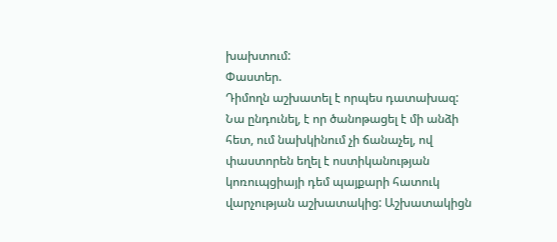խախտում:
Փաստեր.
Դիմողն աշխատել է որպես դատախազ: Նա ընդունել, է որ ծանոթացել է մի անձի հետ, ում նախկինում չի ճանաչել, ով փաստորեն եղել է ոստիկանության կոռուպցիայի դեմ պայքարի հատուկ վարչության աշխատակից: Աշխատակիցն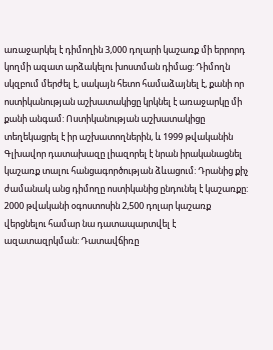առաջարկել է դիմողին 3,000 դոլարի կաշառք մի երրորդ կողմի ազատ արձակելու խոստման դիմաց: Դիմողն սկզբում մերժել է, սակայն հետո համաձայնել է, քանի որ ոստիկանության աշխատակիցը կրկնել է առաջարկը մի քանի անգամ: Ոստիկանության աշխատակիցը տեղեկացրել է իր աշխատողներին, և 1999 թվականին Գլխավոր դատախազը լիազորել է նրան իրականացնել կաշառք տալու հանցագործության ձևացում: Դրանից քիչ ժամանակ անց դիմողը ոստիկանից ընդունել է կաշառքը: 2000 թվականի օգոստոսին 2,500 դոլար կաշառք վերցնելու համար նա դատապարտվել է ազատազրկման: Դատավճիռը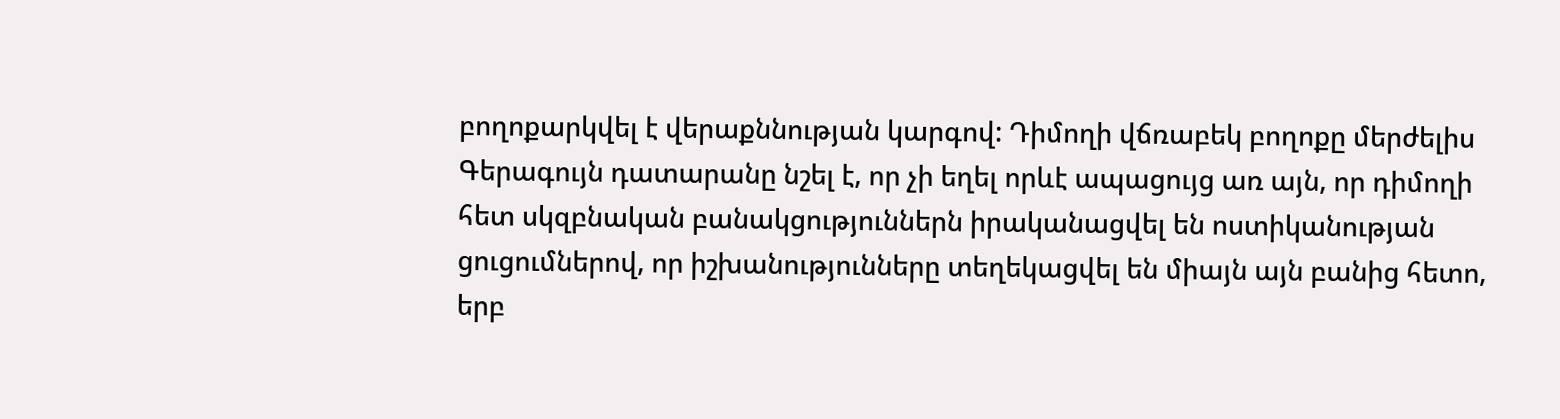բողոքարկվել է վերաքննության կարգով: Դիմողի վճռաբեկ բողոքը մերժելիս Գերագույն դատարանը նշել է, որ չի եղել որևէ ապացույց առ այն, որ դիմողի հետ սկզբնական բանակցություններն իրականացվել են ոստիկանության ցուցումներով, որ իշխանությունները տեղեկացվել են միայն այն բանից հետո, երբ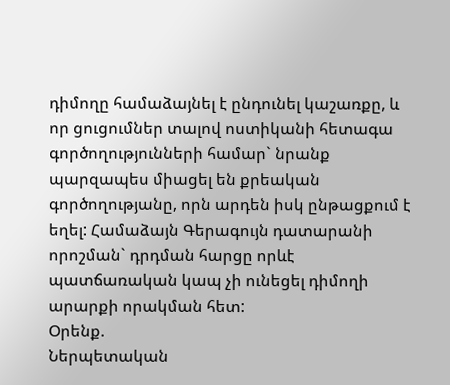դիմողը համաձայնել է ընդունել կաշառքը, և որ ցուցումներ տալով ոստիկանի հետագա գործողությունների համար` նրանք պարզապես միացել են քրեական գործողությանը, որն արդեն իսկ ընթացքում է եղել: Համաձայն Գերագույն դատարանի որոշման` դրդման հարցը որևէ պատճառական կապ չի ունեցել դիմողի արարքի որակման հետ:
Օրենք.
Ներպետական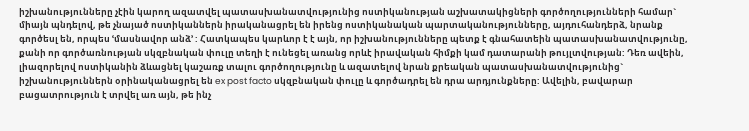իշխանությունները չէին կարող ազատվել պատասխանատվությունից ոստիկանության աշխատակիցների գործողությունների համար` միայն պնդելով, թե չնայած ոստիկաններն իրականացրել են իրենց ոստիկանական պարտականությունները, այդուհանդերձ, նրանք գործեսլ են, որպես ՙմասնավոր անձ՚ : Հատկապես կարևոր է է այն, որ իշխանությունները պետք է գնահատեին պատասխանատվությունը, քանի որ գործառնության սկզբնական փուլը տեղի է ունեցել առանց որևէ իրավական հիմքի կամ դատարանի թույլտվության: Դեռ ավեին, լիազորելով ոստիկանին ձևացնել կաշառք տալու գործողությունը և ազատելով նրան քրեական պատասխանատվությունից` իշխանություններն օրինականացրել են ex post facto սկզբնական փուլը և գործադրել են դրա արդյունքները: Ավելին, բավարար բացատրություն է տրվել առ այն, թե ինչ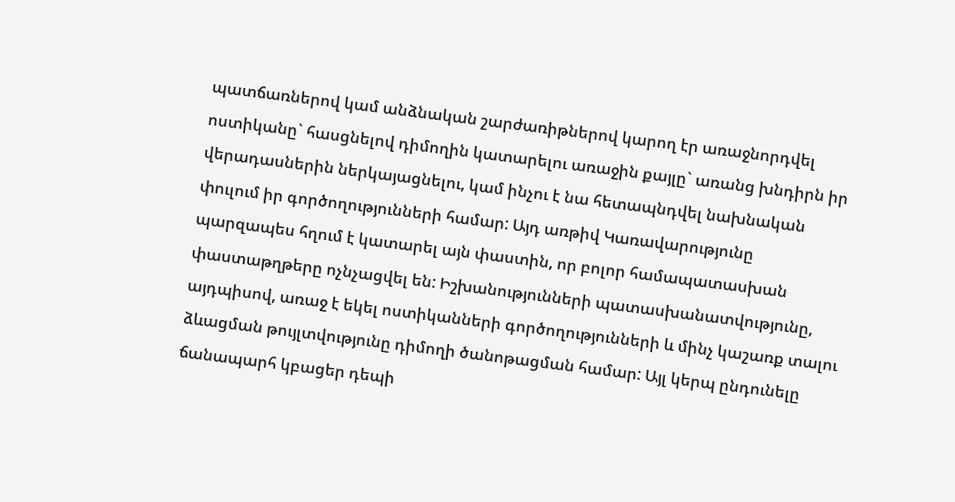պատճառներով կամ անձնական շարժառիթներով կարող էր առաջնորդվել ոստիկանը` հասցնելով դիմողին կատարելու առաջին քայլը` առանց խնդիրն իր վերադասներին ներկայացնելու, կամ ինչու է նա հետապնդվել նախնական փուլում իր գործողությունների համար: Այդ առթիվ Կառավարությունը պարզապես հղում է կատարել այն փաստին, որ բոլոր համապատասխան փաստաթղթերը ոչնչացվել են: Իշխանությունների պատասխանատվությունը, այդպիսով, առաջ է եկել ոստիկանների գործողությունների և մինչ կաշառք տալու ձևացման թույլտվությունը դիմողի ծանոթացման համար: Այլ կերպ ընդունելը ճանապարհ կբացեր դեպի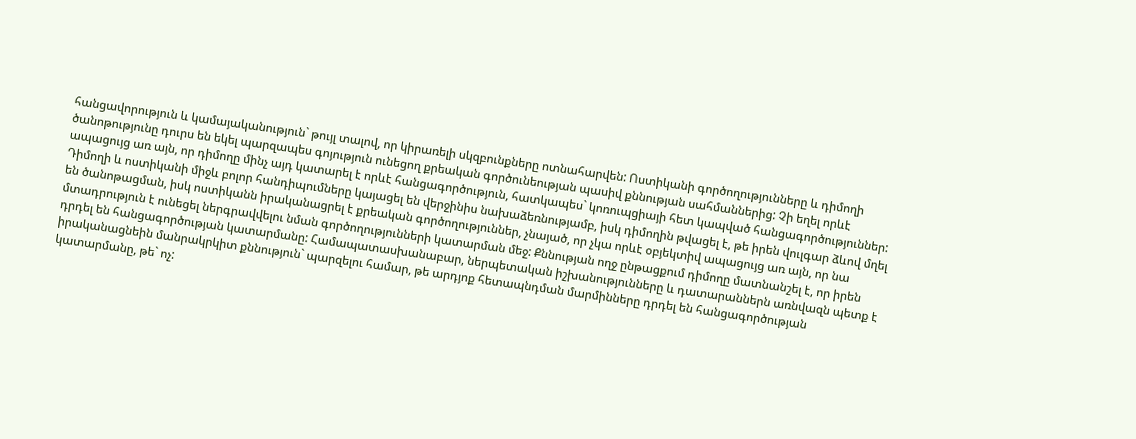հանցավորություն և կամայականություն` թույլ տալով, որ կիրառելի սկզբունքները ոտնահարվեն: Ոստիկանի գործողությունները և դիմողի ծանոթությունը դուրս են եկել պարզապես գոյություն ունեցող քրեական գործունեության պասիվ քննության սահմաններից: Չի եղել որևէ ապացույց առ այն, որ դիմողը մինչ այդ կատարել է որևէ հանցագործություն, հատկապես` կոռուպցիայի հետ կապված հանցագործություններ: Դիմողի և ոստիկանի միջև բոլոր հանդիպումները կայացել են վերջինիս նախաձեռնությամբ, իսկ դիմողին թվացել է, թե իրեն վուլգար ձևով մղել են ծանոթացման, իսկ ոստիկանն իրականացրել է քրեական գործողություններ, չնայած, որ չկա որևէ օբյեկտիվ ապացույց առ այն, որ նա մտադրություն է ունեցել ներգրավվելու նման գործողությունների կատարման մեջ: Քննության ողջ ընթացքում դիմողը մատնանշել է, որ իրեն դրդել են հանցագործության կատարմանը: Համապատասխանաբար, ներպետական իշխանությունները և դատարաններն առնվազն պետք է իրականացնեին մանրակրկիտ քննություն` պարզելու համար, թե արդյոք հետապնդման մարմինները դրդել են հանցագործության կատարմանը, թե` ոչ: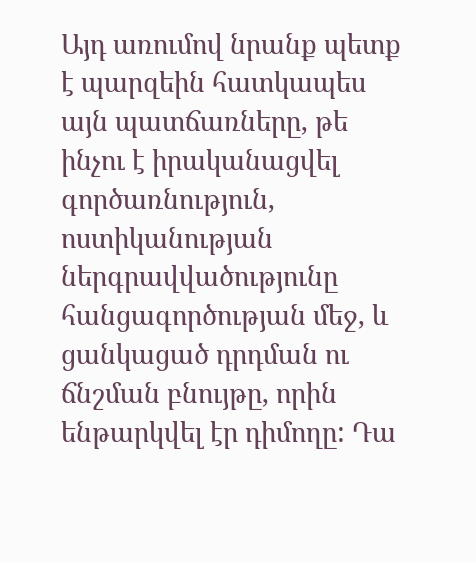Այդ առումով նրանք պետք է պարզեին հատկապես այն պատճառները, թե ինչու է իրականացվել գործառնություն, ոստիկանության ներգրավվածությունը հանցագործության մեջ, և ցանկացած դրդման ու ճնշման բնույթը, որին ենթարկվել էր դիմողը: Դա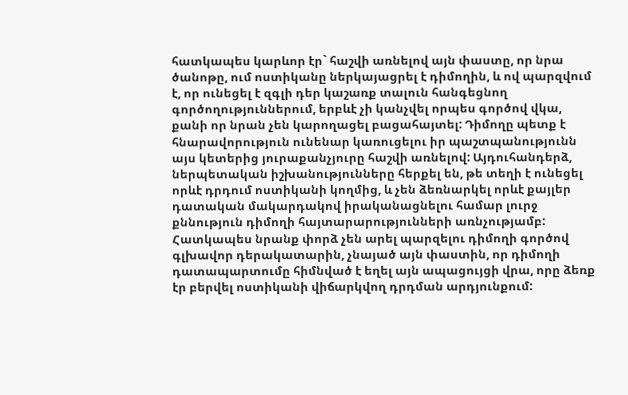հատկապես կարևոր էր` հաշվի առնելով այն փաստը, որ նրա ծանոթը, ում ոստիկանը ներկայացրել է դիմողին, և ով պարզվում է, որ ունեցել է զգլի դեր կաշառք տալուն հանգեցնող գործողություններում, երբևէ չի կանչվել որպես գործով վկա, քանի որ նրան չեն կարողացել բացահայտել: Դիմողը պետք է հնարավորություն ունենար կառուցելու իր պաշտպանությունն այս կետերից յուրաքանչյուրը հաշվի առնելով: Այդուհանդերձ, ներպետական իշխանությունները հերքել են, թե տեղի է ունեցել որևէ դրդում ոստիկանի կողմից, և չեն ձեռնարկել որևէ քայլեր դատական մակարդակով իրականացնելու համար լուրջ քննություն դիմողի հայտարարությունների առնչությամբ: Հատկապես նրանք փորձ չեն արել պարզելու դիմողի գործով գլխավոր դերակատարին, չնայած այն փաստին, որ դիմողի դատապարտումը հիմնված է եղել այն ապացույցի վրա, որը ձեռք էր բերվել ոստիկանի վիճարկվող դրդման արդյունքում: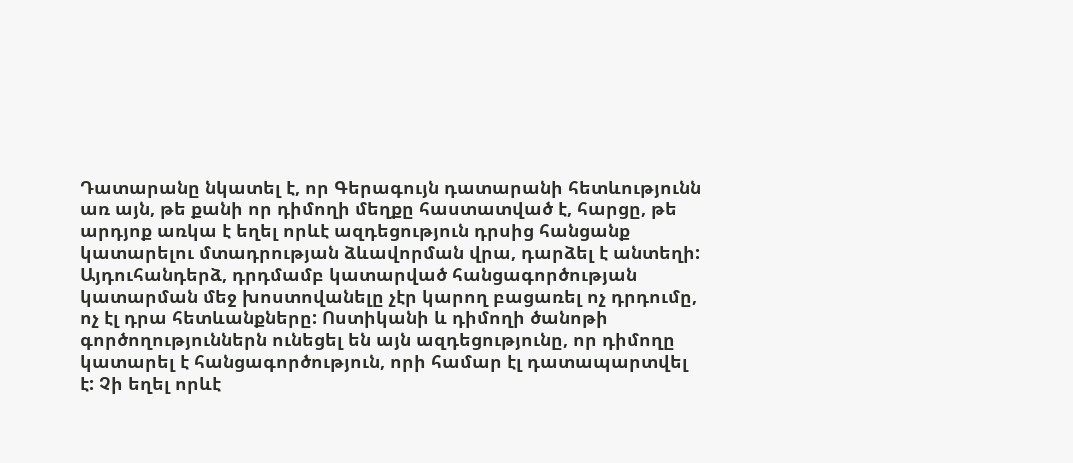Դատարանը նկատել է, որ Գերագույն դատարանի հետևությունն առ այն, թե քանի որ դիմողի մեղքը հաստատված է, հարցը, թե արդյոք առկա է եղել որևէ ազդեցություն դրսից հանցանք կատարելու մտադրության ձևավորման վրա, դարձել է անտեղի: Այդուհանդերձ, դրդմամբ կատարված հանցագործության կատարման մեջ խոստովանելը չէր կարող բացառել ոչ դրդումը, ոչ էլ դրա հետևանքները: Ոստիկանի և դիմողի ծանոթի գործողություններն ունեցել են այն ազդեցությունը, որ դիմողը կատարել է հանցագործություն, որի համար էլ դատապարտվել է: Չի եղել որևէ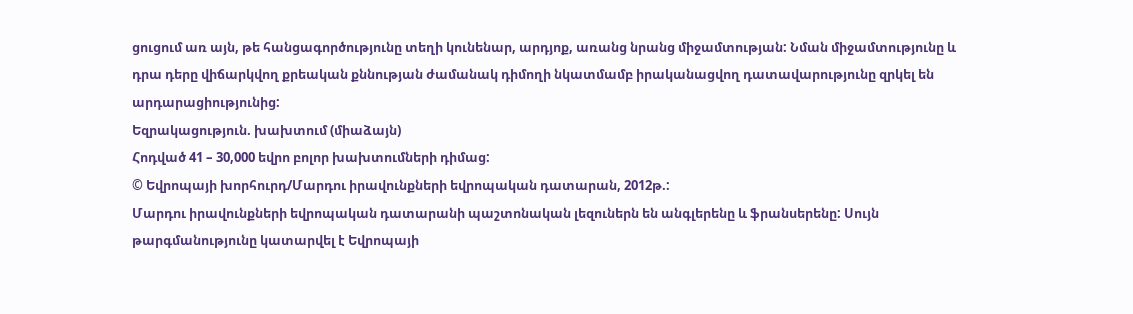ցուցում առ այն, թե հանցագործությունը տեղի կունենար, արդյոք, առանց նրանց միջամտության: Նման միջամտությունը և դրա դերը վիճարկվող քրեական քննության ժամանակ դիմողի նկատմամբ իրականացվող դատավարությունը զրկել են արդարացիությունից:
Եզրակացություն. խախտում (միաձայն)
Հոդված 41 – 30,000 եվրո բոլոր խախտումների դիմաց:
© Եվրոպայի խորհուրդ/Մարդու իրավունքների եվրոպական դատարան, 2012թ.:
Մարդու իրավունքների եվրոպական դատարանի պաշտոնական լեզուներն են անգլերենը և ֆրանսերենը: Սույն թարգմանությունը կատարվել է Եվրոպայի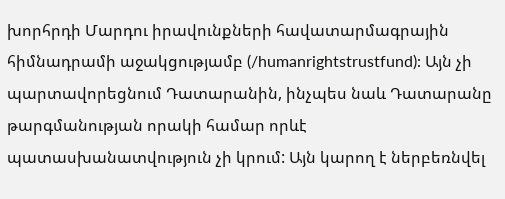խորհրդի Մարդու իրավունքների հավատարմագրային հիմնադրամի աջակցությամբ (/humanrightstrustfund): Այն չի պարտավորեցնում Դատարանին, ինչպես նաև Դատարանը թարգմանության որակի համար որևէ պատասխանատվություն չի կրում: Այն կարող է ներբեռնվել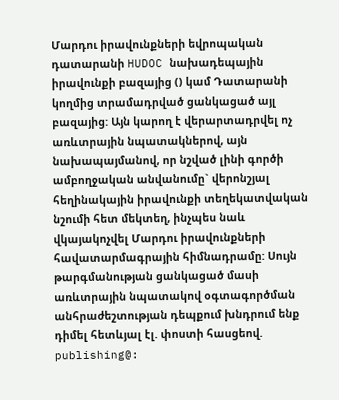Մարդու իրավունքների եվրոպական դատարանի HUDOC նախադեպային իրավունքի բազայից () կամ Դատարանի կողմից տրամադրված ցանկացած այլ բազայից: Այն կարող է վերարտադրվել ոչ առևտրային նպատակներով, այն նախապայմանով, որ նշված լինի գործի ամբողջական անվանումը` վերոնշյալ հեղինակային իրավունքի տեղեկատվական նշումի հետ մեկտեղ, ինչպես նաև վկայակոչվել Մարդու իրավունքների հավատարմագրային հիմնադրամը: Սույն թարգմանության ցանկացած մասի առևտրային նպատակով օգտագործման անհրաժեշտության դեպքում խնդրում ենք դիմել հետևյալ էլ. փոստի հասցեով. publishing@: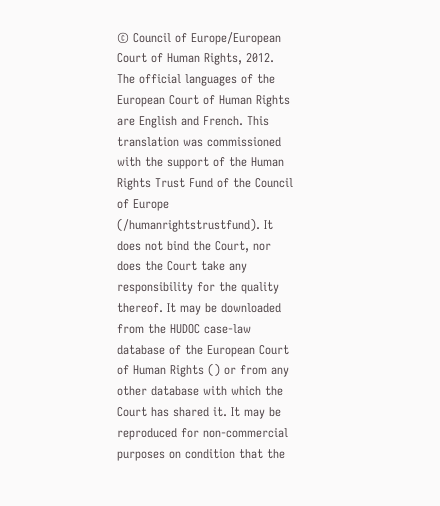© Council of Europe/European Court of Human Rights, 2012.
The official languages of the European Court of Human Rights are English and French. This translation was commissioned with the support of the Human Rights Trust Fund of the Council of Europe (/humanrightstrustfund). It does not bind the Court, nor does the Court take any responsibility for the quality thereof. It may be downloaded from the HUDOC case-law database of the European Court of Human Rights () or from any other database with which the Court has shared it. It may be reproduced for non-commercial purposes on condition that the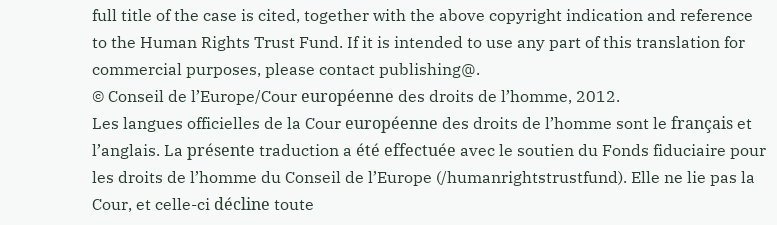full title of the case is cited, together with the above copyright indication and reference to the Human Rights Trust Fund. If it is intended to use any part of this translation for commercial purposes, please contact publishing@.
© Conseil de l’Europe/Cour européenne des droits de l’homme, 2012.
Les langues officielles de la Cour européenne des droits de l’homme sont le français et l’anglais. La présente traduction a été effectuée avec le soutien du Fonds fiduciaire pour les droits de l’homme du Conseil de l’Europe (/humanrightstrustfund). Elle ne lie pas la Cour, et celle-ci décline toute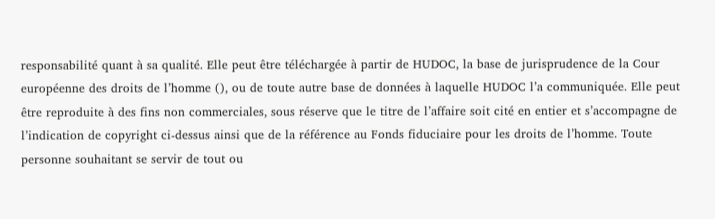responsabilité quant à sa qualité. Elle peut être téléchargée à partir de HUDOC, la base de jurisprudence de la Cour européenne des droits de l’homme (), ou de toute autre base de données à laquelle HUDOC l’a communiquée. Elle peut être reproduite à des fins non commerciales, sous réserve que le titre de l’affaire soit cité en entier et s’accompagne de l’indication de copyright ci-dessus ainsi que de la référence au Fonds fiduciaire pour les droits de l’homme. Toute personne souhaitant se servir de tout ou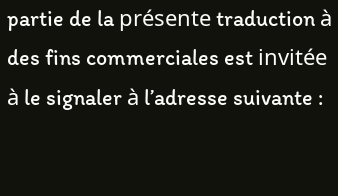partie de la présente traduction à des fins commerciales est invitée à le signaler à l’adresse suivante :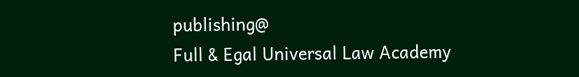publishing@
Full & Egal Universal Law Academy